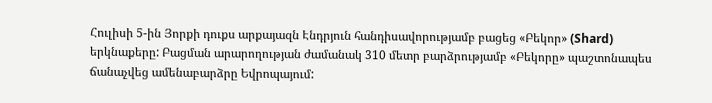Հուլիսի 5-ին Յորքի դուքս արքայազն Էնդրյուն հանդիսավորությամբ բացեց «Բեկոր» (Shard) երկնաքերը: Բացման արարողության ժամանակ 310 մետր բարձրությամբ «Բեկորը» պաշտոնապես ճանաչվեց ամենաբարձրը Եվրոպայում: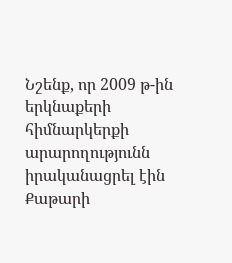Նշենք, որ 2009 թ-ին երկնաքերի հիմնարկերքի արարողությունն իրականացրել էին Քաթարի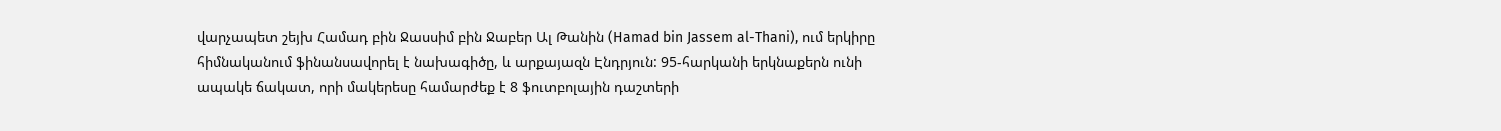վարչապետ շեյխ Համադ բին Ջասսիմ բին Ջաբեր Ալ Թանին (Hamad bin Jassem al-Thani), ում երկիրը հիմնականում ֆինանսավորել է նախագիծը, և արքայազն Էնդրյուն: 95-հարկանի երկնաքերն ունի ապակե ճակատ, որի մակերեսը համարժեք է 8 ֆուտբոլային դաշտերի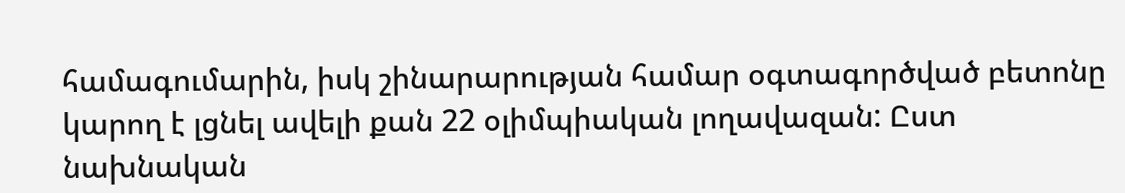համագումարին, իսկ շինարարության համար օգտագործված բետոնը կարող է լցնել ավելի քան 22 օլիմպիական լողավազան: Ըստ նախնական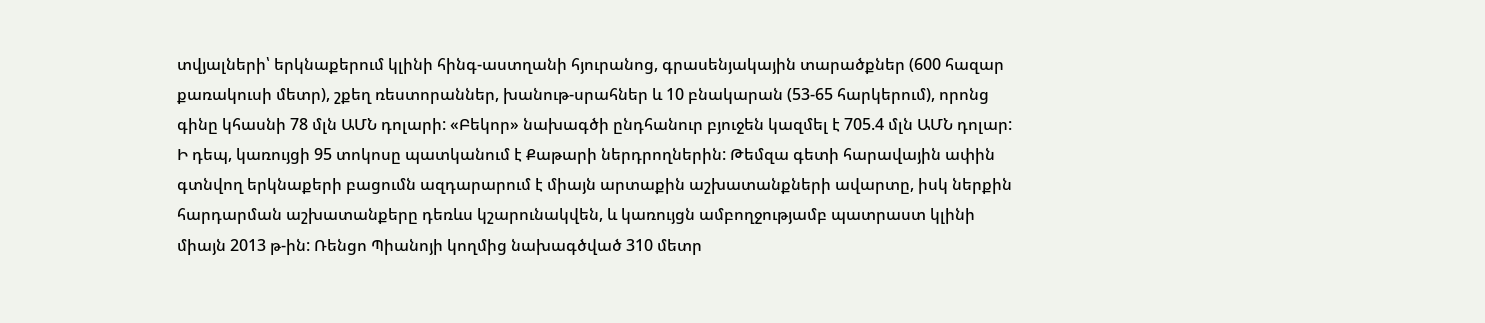տվյալների՝ երկնաքերում կլինի հինգ-աստղանի հյուրանոց, գրասենյակային տարածքներ (600 հազար քառակուսի մետր), շքեղ ռեստորաններ, խանութ-սրահներ և 10 բնակարան (53-65 հարկերում), որոնց գինը կհասնի 78 մլն ԱՄՆ դոլարի: «Բեկոր» նախագծի ընդհանուր բյուջեն կազմել է 705.4 մլն ԱՄՆ դոլար: Ի դեպ, կառույցի 95 տոկոսը պատկանում է Քաթարի ներդրողներին: Թեմզա գետի հարավային ափին գտնվող երկնաքերի բացումն ազդարարում է միայն արտաքին աշխատանքների ավարտը, իսկ ներքին հարդարման աշխատանքերը դեռևս կշարունակվեն, և կառույցն ամբողջությամբ պատրաստ կլինի միայն 2013 թ-ին: Ռենցո Պիանոյի կողմից նախագծված 310 մետր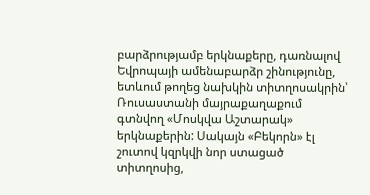բարձրությամբ երկնաքերը, դառնալով Եվրոպայի ամենաբարձր շինությունը, ետևում թողեց նախկին տիտղոսակրին՝ Ռուսաստանի մայրաքաղաքում գտնվող «Մոսկվա Աշտարակ» երկնաքերին: Սակայն «Բեկորն» էլ շուտով կզրկվի նոր ստացած տիտղոսից,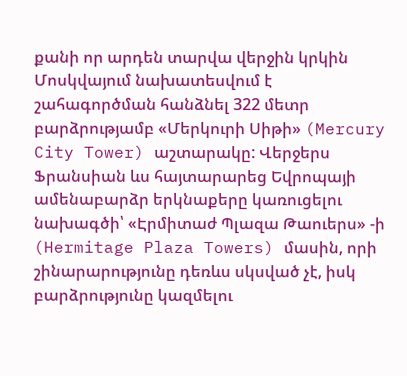քանի որ արդեն տարվա վերջին կրկին Մոսկվայում նախատեսվում է շահագործման հանձնել 322 մետր բարձրությամբ «Մերկուրի Սիթի» (Mercury City Tower) աշտարակը: Վերջերս Ֆրանսիան ևս հայտարարեց Եվրոպայի ամենաբարձր երկնաքերը կառուցելու նախագծի՝ «Էրմիտաժ Պլազա Թաուերս» -ի (Hermitage Plaza Towers) մասին, որի շինարարությունը դեռևս սկսված չէ, իսկ բարձրությունը կազմելու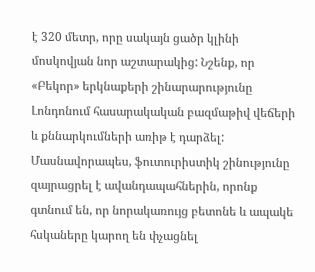է 320 մետր, որը սակայն ցածր կլինի մոսկովյան նոր աշտարակից: Նշենք, որ «Բեկոր» երկնաքերի շինարարությունը Լոնդոնում հասարակական բազմաթիվ վեճերի և քննարկումների առիթ է դարձել: Մասնավորապես, ֆուտուրիստիկ շինությունը զայրացրել է ավանդապահներին, որոնք գտնում են, որ նորակառույց բետոնե և ապակե հսկաները կարող են փչացնել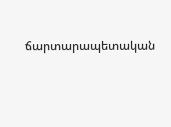ճարտարապետական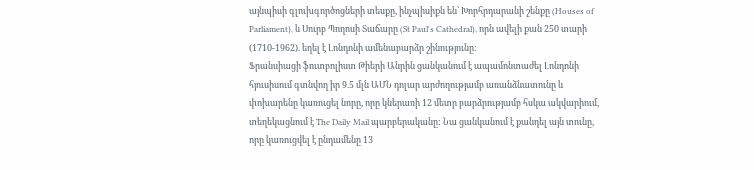այնպիսի գլուխգործոցների տեսքը, ինչպիսիքն են՝ Խորհրդարանի շենքը (Houses of Parliament), և Սուրբ Պողոսի Տաճարը (St Paul's Cathedral), որն ավելի քան 250 տարի (1710-1962). եղել է Լոնդոնի ամենաբարձր շինությունը:
Ֆրանսիացի ֆուտբոլիստ Թիերի Անրին ցանկանում է ապամոնտաժել Լոնդոնի հյուսիսում գտնվող իր 9.5 մլն ԱՄՆ դոլար արժողությամբ առանձնատունը և փոխարենը կառուցել նորը, որը կներառի 12 մետր բարձրությամբ հսկա ակվարիում, տեղեկացնում է The Daily Mail պարբերականը: Նա ցանկանում է քանդել այն տունը, որը կառուցվել է ընդամենը 13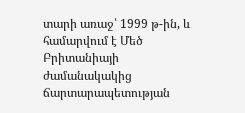տարի առաջ՝ 1999 թ-ին, և համարվում է Մեծ Բրիտանիայի ժամանակակից ճարտարապետության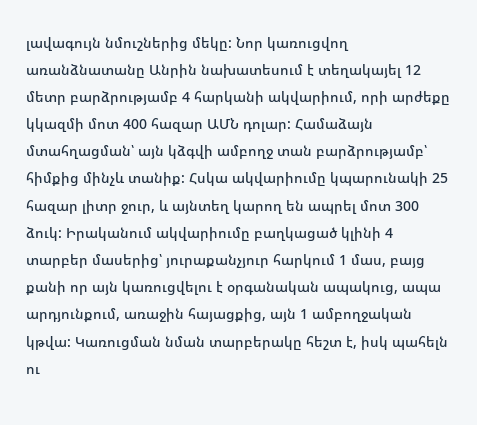լավագույն նմուշներից մեկը: Նոր կառուցվող առանձնատանը Անրին նախատեսում է տեղակայել 12 մետր բարձրությամբ 4 հարկանի ակվարիում, որի արժեքը կկազմի մոտ 400 հազար ԱՄՆ դոլար: Համաձայն մտահղացման՝ այն կձգվի ամբողջ տան բարձրությամբ՝ հիմքից մինչև տանիք: Հսկա ակվարիումը կպարունակի 25 հազար լիտր ջուր, և այնտեղ կարող են ապրել մոտ 300 ձուկ: Իրականում ակվարիումը բաղկացած կլինի 4 տարբեր մասերից՝ յուրաքանչյուր հարկում 1 մաս, բայց քանի որ այն կառուցվելու է օրգանական ապակուց, ապա արդյունքում, առաջին հայացքից, այն 1 ամբողջական կթվա: Կառուցման նման տարբերակը հեշտ է, իսկ պահելն ու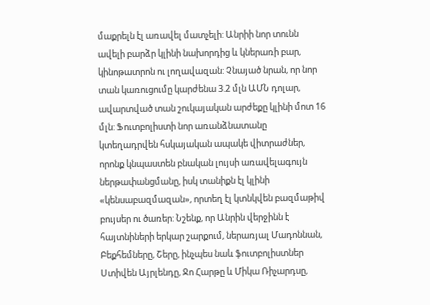մաքրելն էլ առավել մատչելի: Անրիի նոր տունն ավելի բարձր կլինի նախորդից և կներառի բար, կինոթատրոն ու լողավազան: Չնայած նրան, որ նոր տան կառուցումը կարժենա 3.2 մլն ԱՄՆ դոլար, ավարտված տան շուկայական արժեքը կլինի մոտ 16 մլն: Ֆուտբոլիստի նոր առանձնատանը կտեղադրվեն հսկայական ապակե վիտրաժներ, որոնք կնպաստեն բնական լույսի առավելագույն ներթափանցմանը, իսկ տանիքն էլ կլինի «կենսաբազմազան», որտեղ էլ կտնկվեն բազմաթիվ բույսեր ու ծառեր: Նշենք, որ Անրին վերջինն է հայտնիների երկար շարքում, ներառյալ Մադոննան, Բեքհեմները, Շերը, ինչպես նաև ֆուտբոլիստներ Ստիվեն Այրլենդը, Ջո Հարթը և Միկա Ռիչարդսը,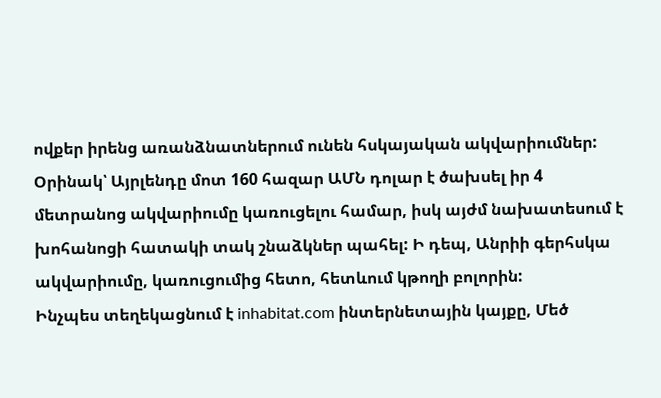ովքեր իրենց առանձնատներում ունեն հսկայական ակվարիումներ: Օրինակ՝ Այրլենդը մոտ 160 հազար ԱՄՆ դոլար է ծախսել իր 4 մետրանոց ակվարիումը կառուցելու համար, իսկ այժմ նախատեսում է խոհանոցի հատակի տակ շնաձկներ պահել: Ի դեպ, Անրիի գերհսկա ակվարիումը, կառուցումից հետո, հետևում կթողի բոլորին:
Ինչպես տեղեկացնում է inhabitat.com ինտերնետային կայքը, Մեծ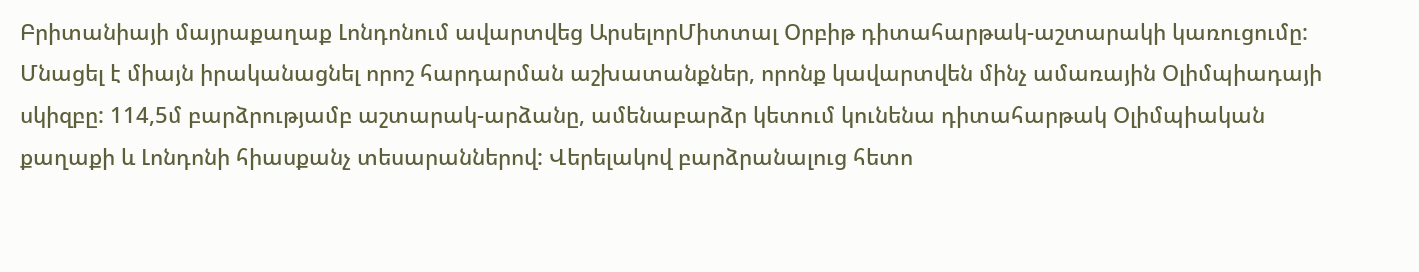Բրիտանիայի մայրաքաղաք Լոնդոնում ավարտվեց ԱրսելորՄիտտալ Օրբիթ դիտահարթակ-աշտարակի կառուցումը: Մնացել է միայն իրականացնել որոշ հարդարման աշխատանքներ, որոնք կավարտվեն մինչ ամառային Օլիմպիադայի սկիզբը: 114,5մ բարձրությամբ աշտարակ-արձանը, ամենաբարձր կետում կունենա դիտահարթակ Օլիմպիական քաղաքի և Լոնդոնի հիասքանչ տեսարաններով: Վերելակով բարձրանալուց հետո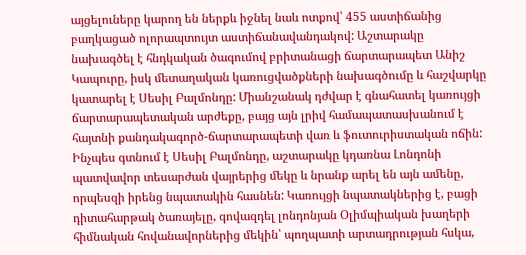այցելուները կարող են ներքև իջնել նաև ոտքով՝ 455 աստիճանից բաղկացած ոլորապտույտ աստիճանավանդակով: Աշտարակը նախագծել է հնդկական ծագումով բրիտանացի ճարտարապետ Անիշ Կապուրը, իսկ մետաղական կառուցվածքների նախագծումը և հաշվարկը կատարել է Սեսիլ Բալմոնդը: Միանշանակ դժվար է գնահատել կառույցի ճարտարապետական արժեքը, բայց այն լրիվ համապատասխանում է հայտնի քանդակագործ-ճարտարապետի վառ և ֆուտուրիստական ոճին: Ինչպես գտնում է Սեսիլ Բալմոնդը, աշտարակը կդառնա Լոնդոնի պատվավոր տեսարժան վայրերից մեկը և նրանք արել են այն ամենը, որպեսզի իրենց նպատակին հասնեն: Կառույցի նպատակներից է, բացի դիտահարթակ ծառայելը, գովազդել լոնդոնյան Օլիմպիական խաղերի հիմնական հովանավորներից մեկին՝ պողպատի արտադրության հսկա,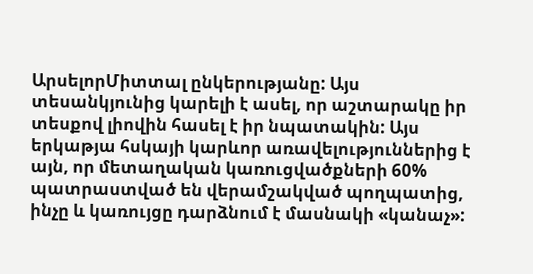ԱրսելորՄիտտալ ընկերությանը: Այս տեսանկյունից կարելի է ասել, որ աշտարակը իր տեսքով լիովին հասել է իր նպատակին: Այս երկաթյա հսկայի կարևոր առավելություններից է այն, որ մետաղական կառուցվածքների 60% պատրաստված են վերամշակված պողպատից, ինչը և կառույցը դարձնում է մասնակի «կանաչ»: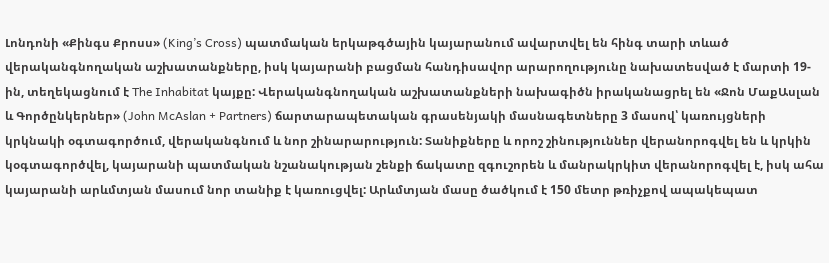Լոնդոնի «Քինգս Քրոսս» (King’s Cross) պատմական երկաթգծային կայարանում ավարտվել են հինգ տարի տևած վերականգնողական աշխատանքները, իսկ կայարանի բացման հանդիսավոր արարողությունը նախատեսված է մարտի 19-ին, տեղեկացնում է The Inhabitat կայքը: Վերականգնողական աշխատանքների նախագիծն իրականացրել են «Ջոն ՄաքԱսլան և Գործընկերներ» (John McAslan + Partners) ճարտարապետական գրասենյակի մասնագետները 3 մասով՝ կառույցների կրկնակի օգտագործում, վերականգնում և նոր շինարարություն: Տանիքները և որոշ շինություններ վերանորոգվել են և կրկին կօգտագործվել, կայարանի պատմական նշանակության շենքի ճակատը զգուշորեն և մանրակրկիտ վերանորոգվել է, իսկ ահա կայարանի արևմտյան մասում նոր տանիք է կառուցվել: Արևմտյան մասը ծածկում է 150 մետր թռիչքով ապակեպատ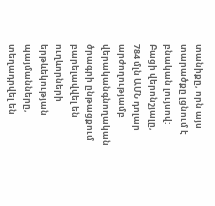տանիքը, որն այս տարածքը լցնում է բնական լույսով: Բացի վերոնշյալը, 784 մլն ԱՄՆ դոլար արժողությամբ վերականգնողական ծրագրի ընթացքում բարելավվել են ուղևորների երթևեկության պայմանները, տեղադրվել են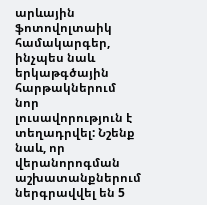արևային ֆոտովոլտաիկ համակարգեր, ինչպես նաև երկաթգծային հարթակներում նոր լուսավորություն է տեղադրվել: Նշենք նաև, որ վերանորոգման աշխատանքներում ներգրավվել են 5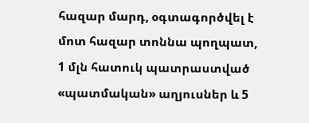հազար մարդ, օգտագործվել է մոտ հազար տոննա պողպատ, 1 մլն հատուկ պատրաստված «պատմական» աղյուսներ և 5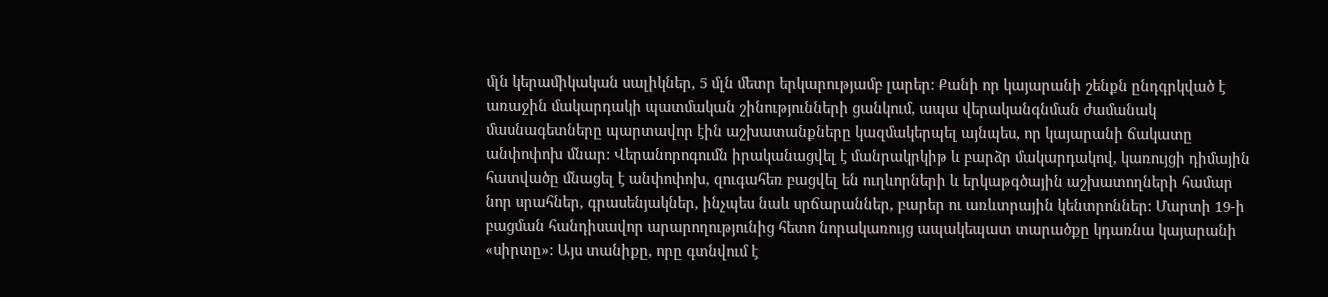մլն կերամիկական սալիկներ, 5 մլն մետր երկարությամբ լարեր: Քանի որ կայարանի շենքն ընդգրկված է առաջին մակարդակի պատմական շինությունների ցանկում, ապա վերականգնման ժամանակ մասնագետները պարտավոր էին աշխատանքները կազմակերպել այնպես, որ կայարանի ճակատը անփոփոխ մնար: Վերանորոգումն իրականացվել է մանրակրկիթ և բարձր մակարդակով, կառույցի դիմային հատվածը մնացել է անփոփոխ, զուգահեռ բացվել են ուղևորների և երկաթգծային աշխատողների համար նոր սրահներ, գրասենյակներ, ինչպես նաև սրճարաններ, բարեր ու առևտրային կենտրոններ: Մարտի 19-ի բացման հանդիսավոր արարողությունից հետո նորակառույց ապակեպատ տարածքը կդառնա կայարանի «սիրտը»: Այս տանիքը, որը գտնվում է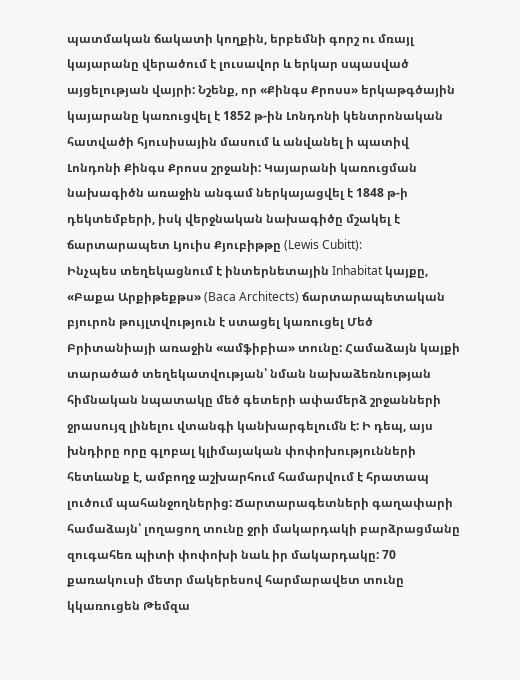պատմական ճակատի կողքին, երբեմնի գորշ ու մռայլ կայարանը վերածում է լուսավոր և երկար սպասված այցելության վայրի: Նշենք, որ «Քինգս Քրոսս» երկաթգծային կայարանը կառուցվել է 1852 թ-ին Լոնդոնի կենտրոնական հատվածի հյուսիսային մասում և անվանել ի պատիվ Լոնդոնի Քինգս Քրոսս շրջանի: Կայարանի կառուցման նախագիծն առաջին անգամ ներկայացվել է 1848 թ-ի դեկտեմբերի, իսկ վերջնական նախագիծը մշակել է ճարտարապետ Լյուիս Քյուբիթթը (Lewis Cubitt):
Ինչպես տեղեկացնում է ինտերնետային Inhabitat կայքը, «Բաքա Արքիթեքթս» (Baca Architects) ճարտարապետական բյուրոն թույլտվություն է ստացել կառուցել Մեծ Բրիտանիայի առաջին «ամֆիբիա» տունը: Համաձայն կայքի տարածած տեղեկատվության՝ նման նախաձեռնության հիմնական նպատակը մեծ գետերի ափամերձ շրջանների ջրասույզ լինելու վտանգի կանխարգելումն է: Ի դեպ, այս խնդիրը որը գլոբալ կլիմայական փոփոխությունների հետևանք է, ամբողջ աշխարհում համարվում է հրատապ լուծում պահանջողներից: Ճարտարագետների գաղափարի համաձայն՝ լողացող տունը ջրի մակարդակի բարձրացմանը զուգահեռ պիտի փոփոխի նաև իր մակարդակը: 70 քառակուսի մետր մակերեսով հարմարավետ տունը կկառուցեն Թեմզա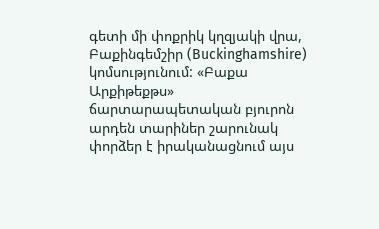գետի մի փոքրիկ կղզյակի վրա, Բաքինգեմշիր (Buckinghamshire) կոմսությունում: «Բաքա Արքիթեքթս» ճարտարապետական բյուրոն արդեն տարիներ շարունակ փորձեր է իրականացնում այս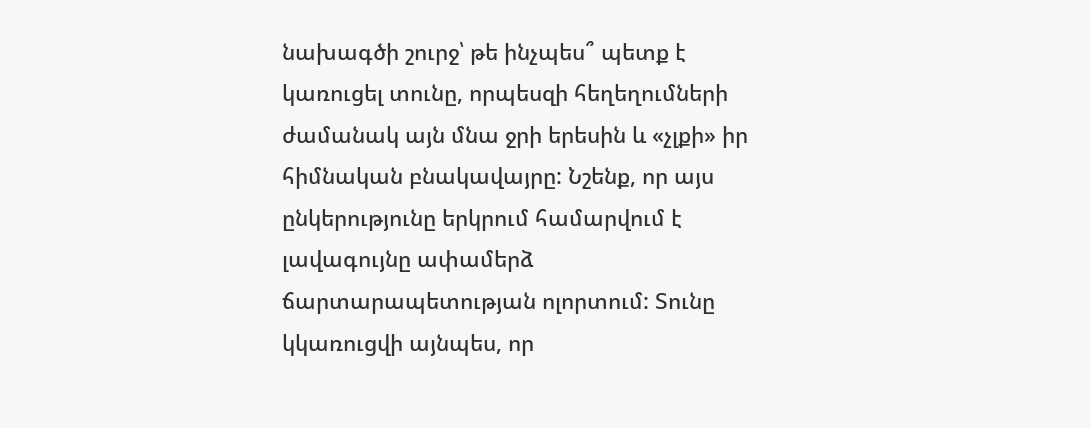նախագծի շուրջ՝ թե ինչպես՞ պետք է կառուցել տունը, որպեսզի հեղեղումների ժամանակ այն մնա ջրի երեսին և «չլքի» իր հիմնական բնակավայրը: Նշենք, որ այս ընկերությունը երկրում համարվում է լավագույնը ափամերձ ճարտարապետության ոլորտում: Տունը կկառուցվի այնպես, որ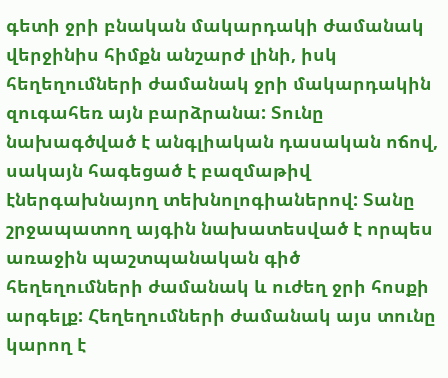գետի ջրի բնական մակարդակի ժամանակ վերջինիս հիմքն անշարժ լինի, իսկ հեղեղումների ժամանակ ջրի մակարդակին զուգահեռ այն բարձրանա: Տունը նախագծված է անգլիական դասական ոճով, սակայն հագեցած է բազմաթիվ էներգախնայող տեխնոլոգիաներով: Տանը շրջապատող այգին նախատեսված է որպես առաջին պաշտպանական գիծ հեղեղումների ժամանակ և ուժեղ ջրի հոսքի արգելք: Հեղեղումների ժամանակ այս տունը կարող է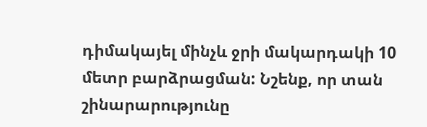դիմակայել մինչև ջրի մակարդակի 10 մետր բարձրացման: Նշենք, որ տան շինարարությունը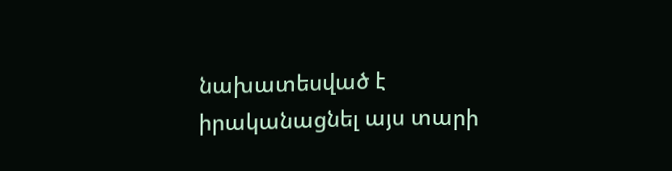նախատեսված է իրականացնել այս տարի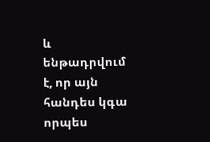և ենթադրվում է, որ այն հանդես կգա որպես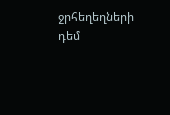ջրհեղեղների դեմ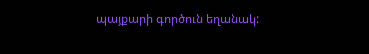պայքարի գործուն եղանակ: